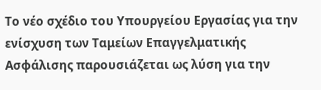Το νέο σχέδιο του Υπουργείου Εργασίας για την ενίσχυση των Ταμείων Επαγγελματικής Ασφάλισης παρουσιάζεται ως λύση για την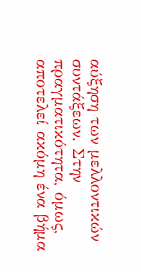αύξηση των μελλοντικών συντάξεων. Στην πραγματικότητα, όμως, αποτελεί ακόμη ένα βήμα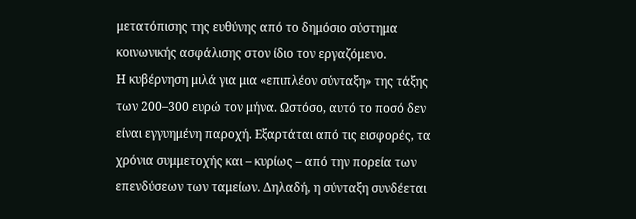μετατόπισης της ευθύνης από το δημόσιο σύστημα κοινωνικής ασφάλισης στον ίδιο τον εργαζόμενο.
Η κυβέρνηση μιλά για μια «επιπλέον σύνταξη» της τάξης των 200–300 ευρώ τον μήνα. Ωστόσο, αυτό το ποσό δεν είναι εγγυημένη παροχή. Εξαρτάται από τις εισφορές, τα χρόνια συμμετοχής και – κυρίως – από την πορεία των επενδύσεων των ταμείων. Δηλαδή, η σύνταξη συνδέεται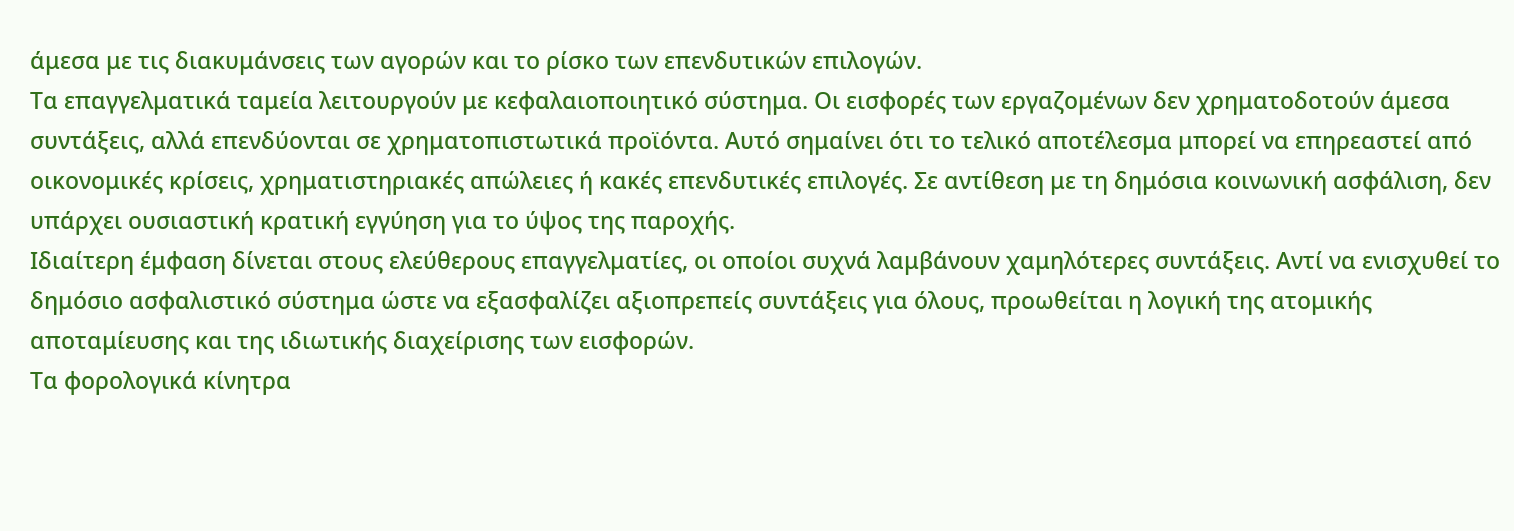άμεσα με τις διακυμάνσεις των αγορών και το ρίσκο των επενδυτικών επιλογών.
Τα επαγγελματικά ταμεία λειτουργούν με κεφαλαιοποιητικό σύστημα. Οι εισφορές των εργαζομένων δεν χρηματοδοτούν άμεσα συντάξεις, αλλά επενδύονται σε χρηματοπιστωτικά προϊόντα. Αυτό σημαίνει ότι το τελικό αποτέλεσμα μπορεί να επηρεαστεί από οικονομικές κρίσεις, χρηματιστηριακές απώλειες ή κακές επενδυτικές επιλογές. Σε αντίθεση με τη δημόσια κοινωνική ασφάλιση, δεν υπάρχει ουσιαστική κρατική εγγύηση για το ύψος της παροχής.
Ιδιαίτερη έμφαση δίνεται στους ελεύθερους επαγγελματίες, οι οποίοι συχνά λαμβάνουν χαμηλότερες συντάξεις. Αντί να ενισχυθεί το δημόσιο ασφαλιστικό σύστημα ώστε να εξασφαλίζει αξιοπρεπείς συντάξεις για όλους, προωθείται η λογική της ατομικής αποταμίευσης και της ιδιωτικής διαχείρισης των εισφορών.
Τα φορολογικά κίνητρα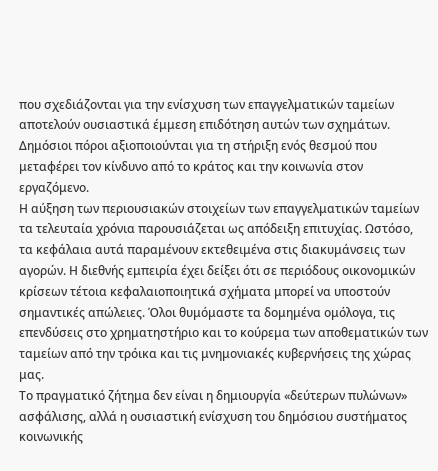που σχεδιάζονται για την ενίσχυση των επαγγελματικών ταμείων αποτελούν ουσιαστικά έμμεση επιδότηση αυτών των σχημάτων. Δημόσιοι πόροι αξιοποιούνται για τη στήριξη ενός θεσμού που μεταφέρει τον κίνδυνο από το κράτος και την κοινωνία στον εργαζόμενο.
Η αύξηση των περιουσιακών στοιχείων των επαγγελματικών ταμείων τα τελευταία χρόνια παρουσιάζεται ως απόδειξη επιτυχίας. Ωστόσο, τα κεφάλαια αυτά παραμένουν εκτεθειμένα στις διακυμάνσεις των αγορών. Η διεθνής εμπειρία έχει δείξει ότι σε περιόδους οικονομικών κρίσεων τέτοια κεφαλαιοποιητικά σχήματα μπορεί να υποστούν σημαντικές απώλειες. Όλοι θυμόμαστε τα δομημένα ομόλογα, τις επενδύσεις στο χρηματηστήριο και το κούρεμα των αποθεματικών των ταμείων από την τρόικα και τις μνημονιακές κυβερνήσεις της χώρας μας.
Το πραγματικό ζήτημα δεν είναι η δημιουργία «δεύτερων πυλώνων» ασφάλισης, αλλά η ουσιαστική ενίσχυση του δημόσιου συστήματος κοινωνικής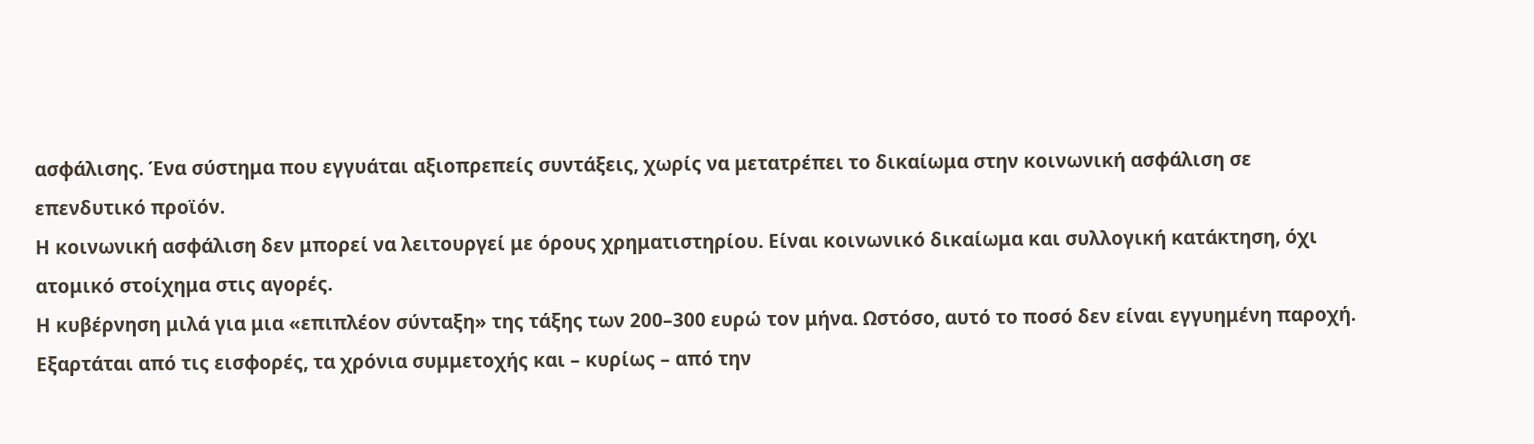ασφάλισης. Ένα σύστημα που εγγυάται αξιοπρεπείς συντάξεις, χωρίς να μετατρέπει το δικαίωμα στην κοινωνική ασφάλιση σε επενδυτικό προϊόν.
Η κοινωνική ασφάλιση δεν μπορεί να λειτουργεί με όρους χρηματιστηρίου. Είναι κοινωνικό δικαίωμα και συλλογική κατάκτηση, όχι ατομικό στοίχημα στις αγορές.
Η κυβέρνηση μιλά για μια «επιπλέον σύνταξη» της τάξης των 200–300 ευρώ τον μήνα. Ωστόσο, αυτό το ποσό δεν είναι εγγυημένη παροχή. Εξαρτάται από τις εισφορές, τα χρόνια συμμετοχής και – κυρίως – από την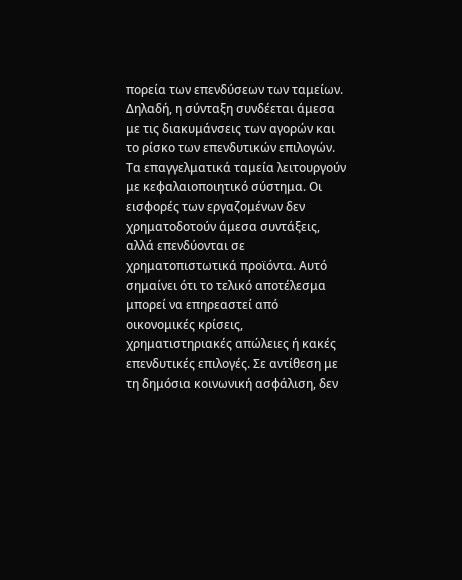πορεία των επενδύσεων των ταμείων. Δηλαδή, η σύνταξη συνδέεται άμεσα με τις διακυμάνσεις των αγορών και το ρίσκο των επενδυτικών επιλογών.
Τα επαγγελματικά ταμεία λειτουργούν με κεφαλαιοποιητικό σύστημα. Οι εισφορές των εργαζομένων δεν χρηματοδοτούν άμεσα συντάξεις, αλλά επενδύονται σε χρηματοπιστωτικά προϊόντα. Αυτό σημαίνει ότι το τελικό αποτέλεσμα μπορεί να επηρεαστεί από οικονομικές κρίσεις, χρηματιστηριακές απώλειες ή κακές επενδυτικές επιλογές. Σε αντίθεση με τη δημόσια κοινωνική ασφάλιση, δεν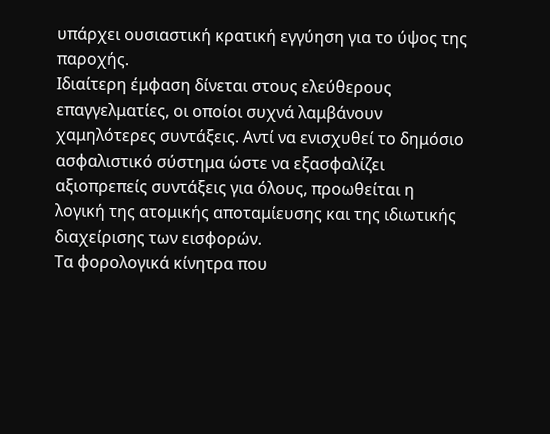υπάρχει ουσιαστική κρατική εγγύηση για το ύψος της παροχής.
Ιδιαίτερη έμφαση δίνεται στους ελεύθερους επαγγελματίες, οι οποίοι συχνά λαμβάνουν χαμηλότερες συντάξεις. Αντί να ενισχυθεί το δημόσιο ασφαλιστικό σύστημα ώστε να εξασφαλίζει αξιοπρεπείς συντάξεις για όλους, προωθείται η λογική της ατομικής αποταμίευσης και της ιδιωτικής διαχείρισης των εισφορών.
Τα φορολογικά κίνητρα που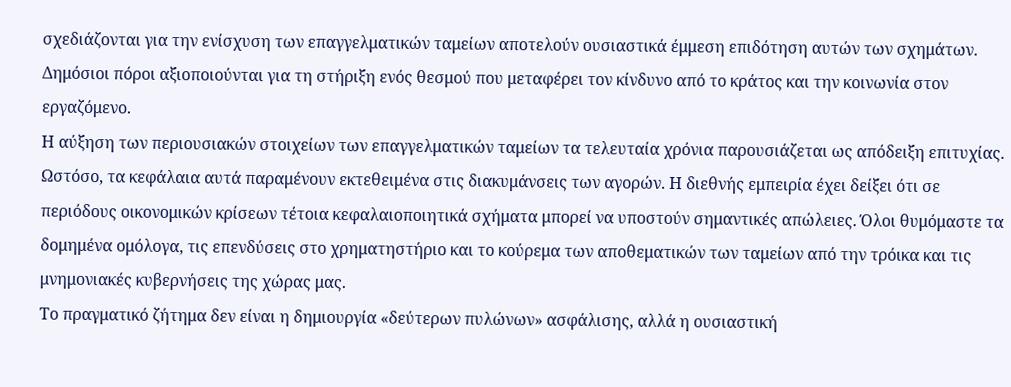σχεδιάζονται για την ενίσχυση των επαγγελματικών ταμείων αποτελούν ουσιαστικά έμμεση επιδότηση αυτών των σχημάτων. Δημόσιοι πόροι αξιοποιούνται για τη στήριξη ενός θεσμού που μεταφέρει τον κίνδυνο από το κράτος και την κοινωνία στον εργαζόμενο.
Η αύξηση των περιουσιακών στοιχείων των επαγγελματικών ταμείων τα τελευταία χρόνια παρουσιάζεται ως απόδειξη επιτυχίας. Ωστόσο, τα κεφάλαια αυτά παραμένουν εκτεθειμένα στις διακυμάνσεις των αγορών. Η διεθνής εμπειρία έχει δείξει ότι σε περιόδους οικονομικών κρίσεων τέτοια κεφαλαιοποιητικά σχήματα μπορεί να υποστούν σημαντικές απώλειες. Όλοι θυμόμαστε τα δομημένα ομόλογα, τις επενδύσεις στο χρηματηστήριο και το κούρεμα των αποθεματικών των ταμείων από την τρόικα και τις μνημονιακές κυβερνήσεις της χώρας μας.
Το πραγματικό ζήτημα δεν είναι η δημιουργία «δεύτερων πυλώνων» ασφάλισης, αλλά η ουσιαστική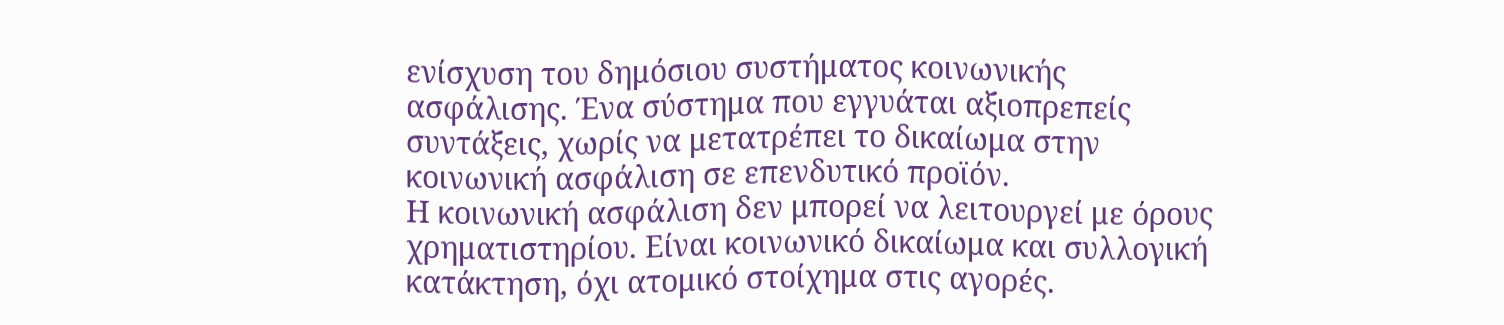ενίσχυση του δημόσιου συστήματος κοινωνικής ασφάλισης. Ένα σύστημα που εγγυάται αξιοπρεπείς συντάξεις, χωρίς να μετατρέπει το δικαίωμα στην κοινωνική ασφάλιση σε επενδυτικό προϊόν.
Η κοινωνική ασφάλιση δεν μπορεί να λειτουργεί με όρους χρηματιστηρίου. Είναι κοινωνικό δικαίωμα και συλλογική κατάκτηση, όχι ατομικό στοίχημα στις αγορές.